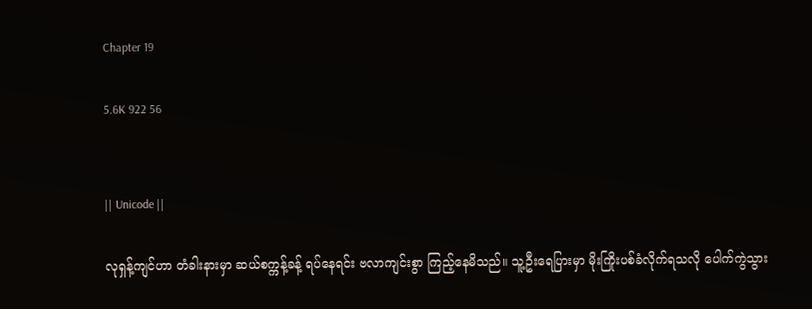Chapter 19

5.6K 922 56


|| Unicode ||

လုရှန့်ကျင်ဟာ တံခါးနားမှာ ဆယ်စက္ကန့်ခန့် ရပ်နေရင်း ဗလာကျင်းစွာ ကြည့်နေမိသည်။ သူ့ဦးရေပြားမှာ မိုးကြိုးပစ်ခံလိုက်ရသလို ပေါက်ကွဲသွား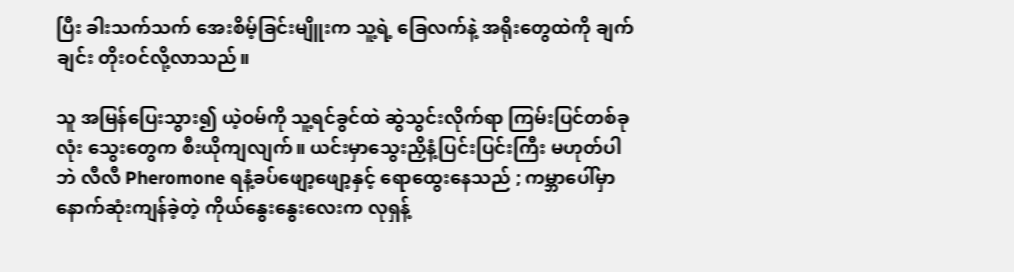ပြီး ခါးသက်သက် အေးစိမ့်ခြင်းမျိူးက သူ့ရဲ့ ခြေလက်နဲ့ အရိုးတွေထဲကို ချက်ချင်း တိုးဝင်လို့လာသည်။

သူ အမြန်ပြေးသွား၍ ယဲ့ဝမ်ကို သူ့ရင်ခွင်ထဲ ဆွဲသွင်းလိုက်ရာ ကြမ်းပြင်တစ်ခုလုံး သွေးတွေက စီးယိုကျလျက်။ ယင်းမှာသွေးညှိနံ့ပြင်းပြင်းကြီး မဟုတ်ပါဘဲ လီလီ Pheromone ရနံ့ခပ်ဖျော့ဖျော့နှင့် ရောထွေးနေသည် ; ကမ္ဘာပေါ်မှာနောက်ဆုံးကျန်ခဲ့တဲ့ ကိုယ်နွေးနွေးလေးက လုရှန့်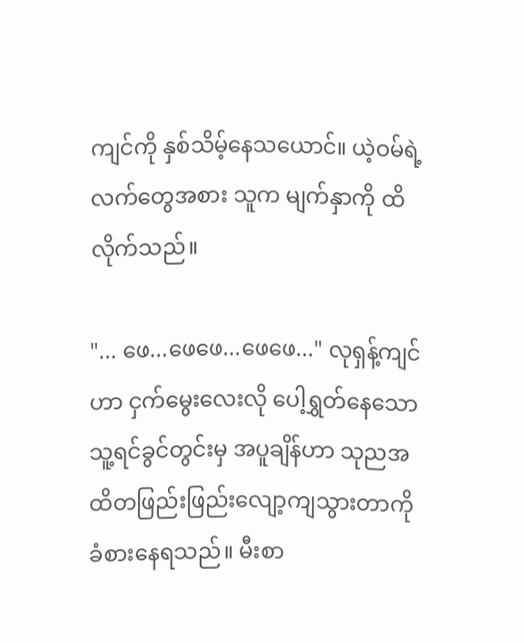ကျင်ကို နှစ်သိမ့်နေသယောင်။ ယဲ့ဝမ်ရဲ့ လက်တွေအစား သူက မျက်နှာကို ထိလိုက်သည်။

"... ဖေ...ဖေဖေ...ဖေဖေ..." လုရှန့်ကျင်ဟာ ငှက်မွေးလေးလို ပေါ့ရွှတ်နေသော သူ့ရင်ခွင်တွင်းမှ အပူချိန်ဟာ သုညအထိတဖြည်းဖြည်းလျော့ကျသွားတာကို ခံစားနေရသည်။ မီးစာ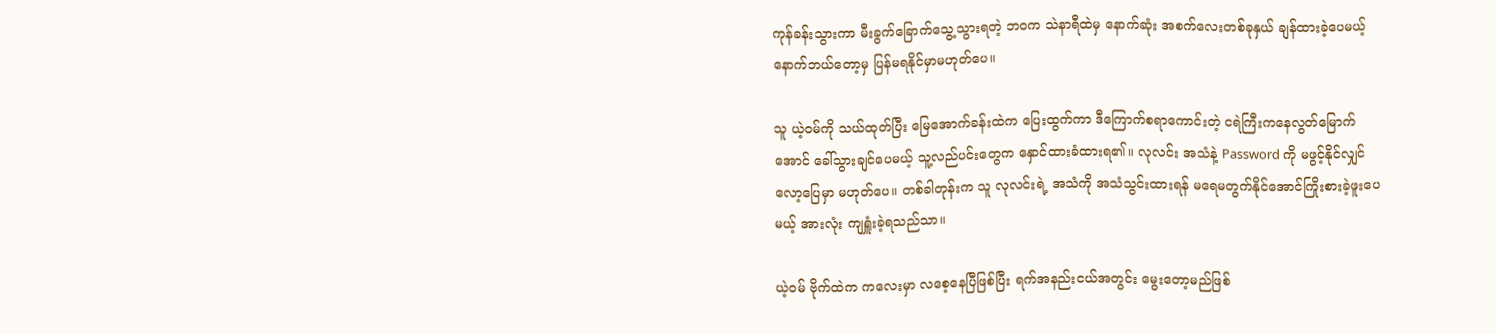ကုန်ခန်းသွားကာ မီးခွက်ခြောက်သွေ့သွားရတဲ့ ဘဝက သဲနာရီထဲမှ နောက်ဆုံး အစက်လေးတစ်ခုနှယ် ချန်ထားခဲ့ပေမယ့် နောက်ဘယ်တော့မှ ပြန်မရနိုင်မှာမဟုတ်ပေ။

သူ ယဲ့ဝမ်ကို သယ်ထုတ်ပြီး မြေအောက်ခန်းထဲက ပြေးထွက်ကာ ဒီကြောက်စရာကောင်းတဲ့ ငရဲကြီးကနေလွတ်မြောက်အောင် ခေါ်သွားချင်ပေမယ့် သူ့လည်ပင်းတွေက နှောင်ထားခံထားရ၏။ လုလင်း အသံနဲ့ Password ကို မဖွင့်နိုင်လျှင် လော့ပြေမှာ မဟုတ်ပေ။ တစ်ခါတုန်းက သူ လုလင်းရဲ့ အသံကို အသံသွင်းထားရန် မရေမတွက်နိုင်အောင်ကြိုးစားခဲ့ဖူးပေမယ့် အားလုံး ကျရှူံးခဲ့ရသည်သာ။

ယဲ့ဝမ် ဗိုက်ထဲက ကလေးမှာ လစေ့နေပြီဖြစ်ပြီး ရက်အနည်းငယ်အတွင်း မွေးတော့မည်ဖြစ်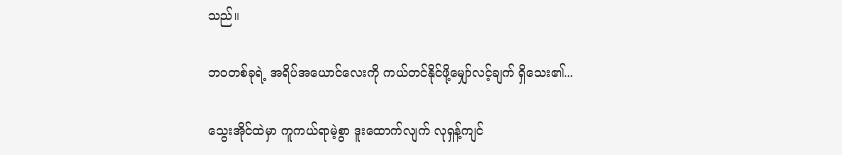သည်။

ဘဝတစ်ခုရဲ့ အရိပ်အယောင်လေးကို ကယ်တင်နိုင်ဖို့မျှော်လင့်ချက် ရှိသေး၏...

သွေးအိုင်ထဲမှာ ကူကယ်ရာမဲ့စွာ ဒူးထောက်လျက် လုရှန့်ကျင်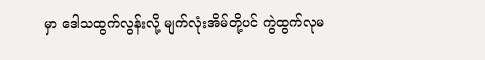မှာ ဒေါသထွက်လွန်းလို့ မျက်လုံးအိမ်တို့ပင် ကွဲထွက်လုမ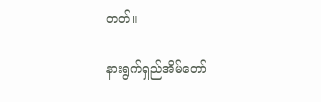တတ်။

နားရွက်ရှည်အိမ်တော်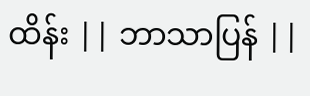ထိန်း || ဘာသာပြန် ||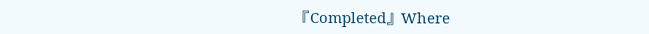『Completed』Where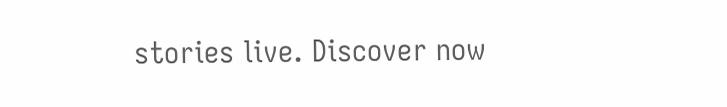stories live. Discover now